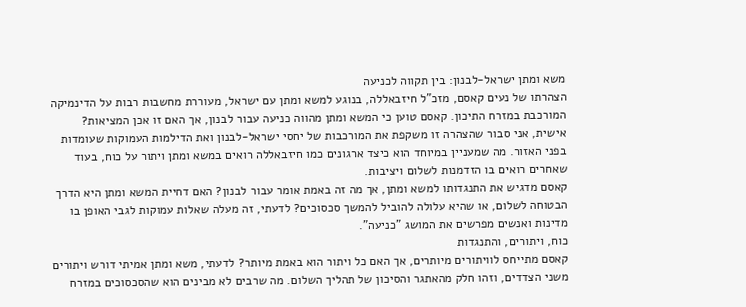משא ומתן ישראל-לבנון: בין תקווה לכניעה
הצהרתו של נעים קאסם, מזכ"ל חיזבאללה, בנוגע למשא ומתן עם ישראל, מעוררת מחשבות רבות על הדינמיקה המורכבת במזרח התיכון. קאסם טוען כי המשא ומתן מהווה כניעה עבור לבנון, אך האם זו אכן המציאות?
אישית, אני סבור שהצהרה זו משקפת את המורכבות של יחסי ישראל-לבנון ואת הדילמות העמוקות שעומדות בפני האזור. מה שמעניין במיוחד הוא כיצד ארגונים כמו חיזבאללה רואים במשא ומתן ויתור על כוח, בעוד שאחרים רואים בו הזדמנות לשלום ויציבות.
קאסם מדגיש את התנגדותו למשא ומתן, אך מה זה באמת אומר עבור לבנון? האם דחיית המשא ומתן היא הדרך הבטוחה לשלום, או שהיא עלולה להוביל להמשך סכסוכים? לדעתי, זה מעלה שאלות עמוקות לגבי האופן בו מדינות ואנשים מפרשים את המושג "כניעה".
כוח, ויתורים, והתנגדות
קאסם מתייחס לוויתורים מיותרים, אך האם כל ויתור הוא באמת מיותר? לדעתי, משא ומתן אמיתי דורש ויתורים משני הצדדים, וזהו חלק מהאתגר והסיכון של תהליך השלום. מה שרבים לא מבינים הוא שהסכסוכים במזרח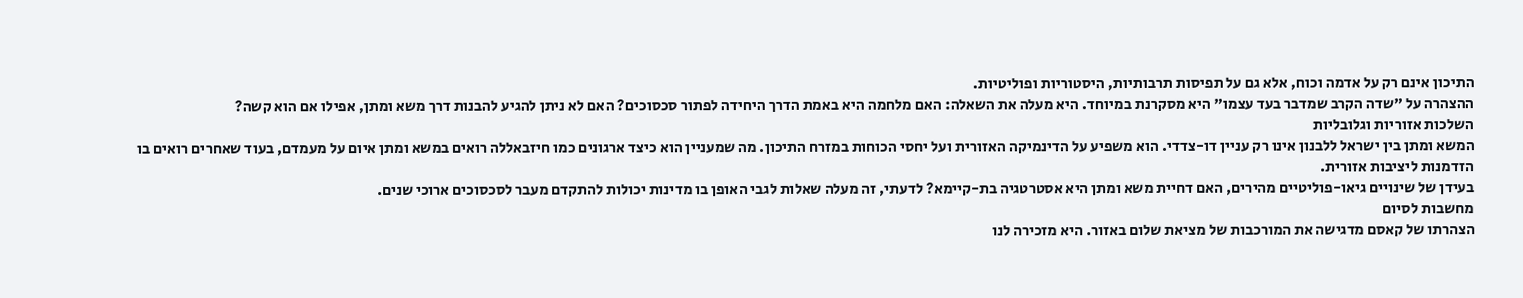התיכון אינם רק על אדמה וכוח, אלא גם על תפיסות תרבותיות, היסטוריות ופוליטיות.
ההצהרה על "שדה הקרב שמדבר בעד עצמו" היא מסקרנת במיוחד. היא מעלה את השאלה: האם מלחמה היא באמת הדרך היחידה לפתור סכסוכים? האם לא ניתן להגיע להבנות דרך משא ומתן, אפילו אם הוא קשה?
השלכות אזוריות וגלובליות
המשא ומתן בין ישראל ללבנון אינו רק עניין דו-צדדי. הוא משפיע על הדינמיקה האזורית ועל יחסי הכוחות במזרח התיכון. מה שמעניין הוא כיצד ארגונים כמו חיזבאללה רואים במשא ומתן איום על מעמדם, בעוד שאחרים רואים בו הזדמנות ליציבות אזורית.
בעידן של שינויים גיאו-פוליטיים מהירים, האם דחיית משא ומתן היא אסטרטגיה בת-קיימא? לדעתי, זה מעלה שאלות לגבי האופן בו מדינות יכולות להתקדם מעבר לסכסוכים ארוכי שנים.
מחשבות לסיום
הצהרתו של קאסם מדגישה את המורכבות של מציאת שלום באזור. היא מזכירה לנו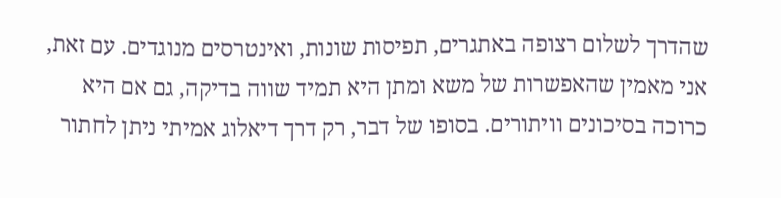שהדרך לשלום רצופה באתגרים, תפיסות שונות, ואינטרסים מנוגדים. עם זאת, אני מאמין שהאפשרות של משא ומתן היא תמיד שווה בדיקה, גם אם היא כרוכה בסיכונים וויתורים. בסופו של דבר, רק דרך דיאלוג אמיתי ניתן לחתור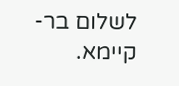לשלום בר-קיימא.